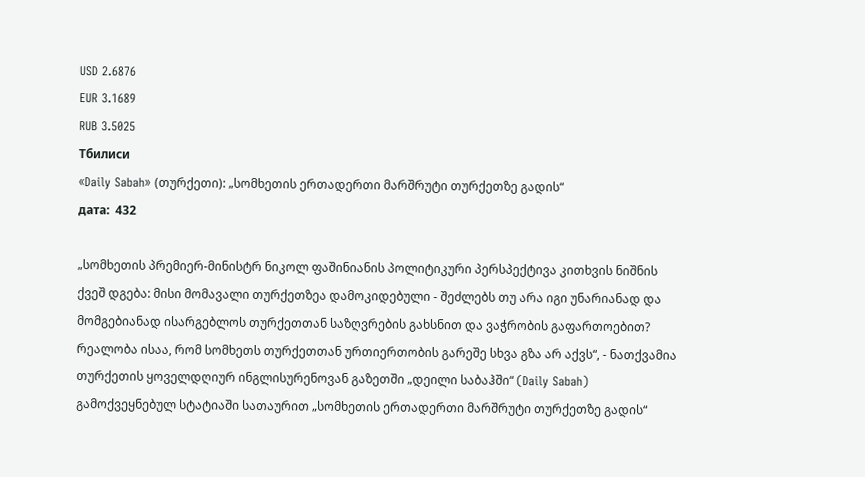USD 2.6876
EUR 3.1689
RUB 3.5025
Тбилиси
«Daily Sabah» (თურქეთი): „სომხეთის ერთადერთი მარშრუტი თურქეთზე გადის“
дата:  432

„სომხეთის პრემიერ-მინისტრ ნიკოლ ფაშინიანის პოლიტიკური პერსპექტივა კითხვის ნიშნის ქვეშ დგება: მისი მომავალი თურქეთზეა დამოკიდებული - შეძლებს თუ არა იგი უნარიანად და მომგებიანად ისარგებლოს თურქეთთან საზღვრების გახსნით და ვაჭრობის გაფართოებით? რეალობა ისაა, რომ სომხეთს თურქეთთან ურთიერთობის გარეშე სხვა გზა არ აქვს“, - ნათქვამია თურქეთის ყოველდღიურ ინგლისურენოვან გაზეთში „დეილი საბაჰში“ (Daily Sabah) გამოქვეყნებულ სტატიაში სათაურით „სომხეთის ერთადერთი მარშრუტი თურქეთზე გადის“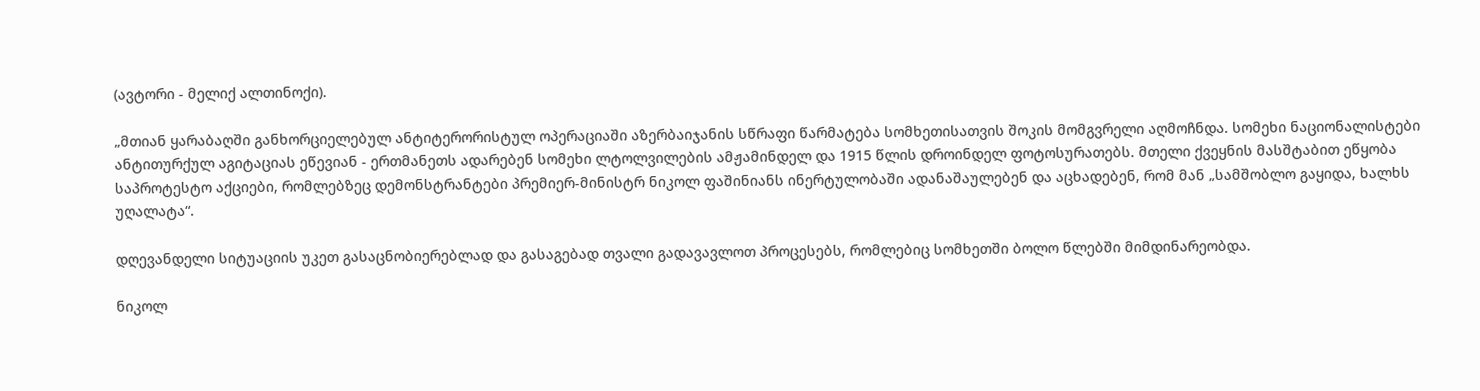(ავტორი - მელიქ ალთინოქი).

„მთიან ყარაბაღში განხორციელებულ ანტიტერორისტულ ოპერაციაში აზერბაიჯანის სწრაფი წარმატება სომხეთისათვის შოკის მომგვრელი აღმოჩნდა. სომეხი ნაციონალისტები ანტითურქულ აგიტაციას ეწევიან - ერთმანეთს ადარებენ სომეხი ლტოლვილების ამჟამინდელ და 1915 წლის დროინდელ ფოტოსურათებს. მთელი ქვეყნის მასშტაბით ეწყობა საპროტესტო აქციები, რომლებზეც დემონსტრანტები პრემიერ-მინისტრ ნიკოლ ფაშინიანს ინერტულობაში ადანაშაულებენ და აცხადებენ, რომ მან „სამშობლო გაყიდა, ხალხს უღალატა“.

დღევანდელი სიტუაციის უკეთ გასაცნობიერებლად და გასაგებად თვალი გადავავლოთ პროცესებს, რომლებიც სომხეთში ბოლო წლებში მიმდინარეობდა.

ნიკოლ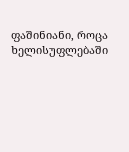ფაშინიანი, როცა ხელისუფლებაში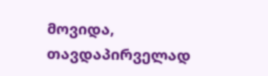მოვიდა, თავდაპირველად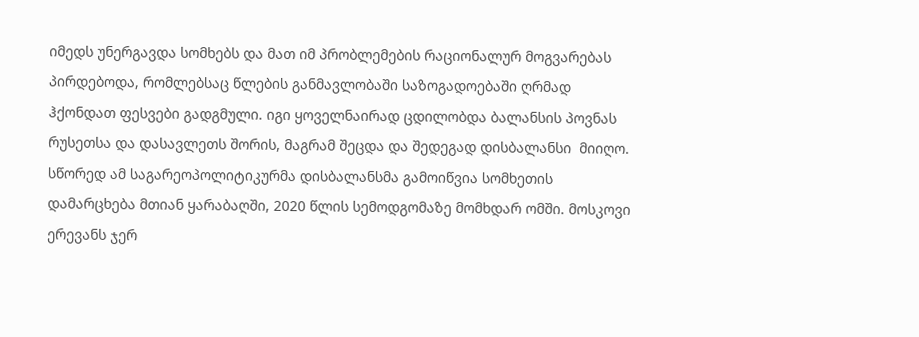იმედს უნერგავდა სომხებს და მათ იმ პრობლემების რაციონალურ მოგვარებას პირდებოდა, რომლებსაც წლების განმავლობაში საზოგადოებაში ღრმად ჰქონდათ ფესვები გადგმული. იგი ყოველნაირად ცდილობდა ბალანსის პოვნას რუსეთსა და დასავლეთს შორის, მაგრამ შეცდა და შედეგად დისბალანსი  მიიღო. სწორედ ამ საგარეოპოლიტიკურმა დისბალანსმა გამოიწვია სომხეთის დამარცხება მთიან ყარაბაღში, 2020 წლის სემოდგომაზე მომხდარ ომში. მოსკოვი ერევანს ჯერ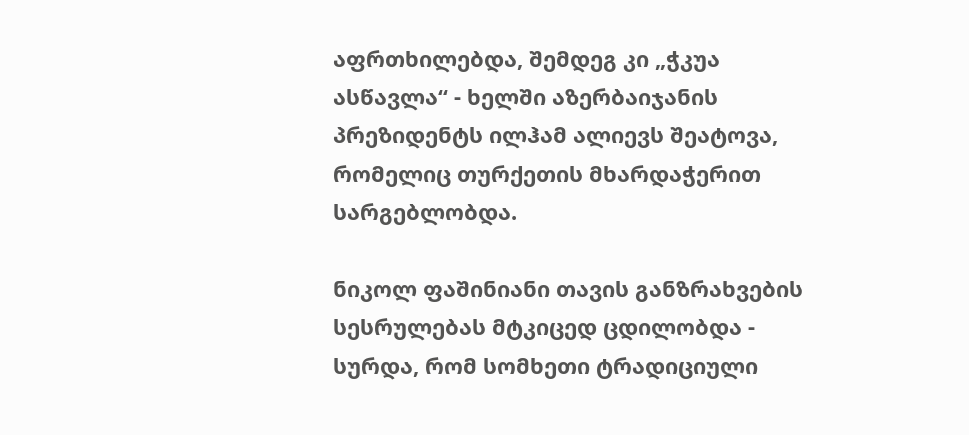აფრთხილებდა, შემდეგ კი „ჭკუა ასწავლა“ - ხელში აზერბაიჯანის პრეზიდენტს ილჰამ ალიევს შეატოვა, რომელიც თურქეთის მხარდაჭერით სარგებლობდა.

ნიკოლ ფაშინიანი თავის განზრახვების სესრულებას მტკიცედ ცდილობდა - სურდა, რომ სომხეთი ტრადიციული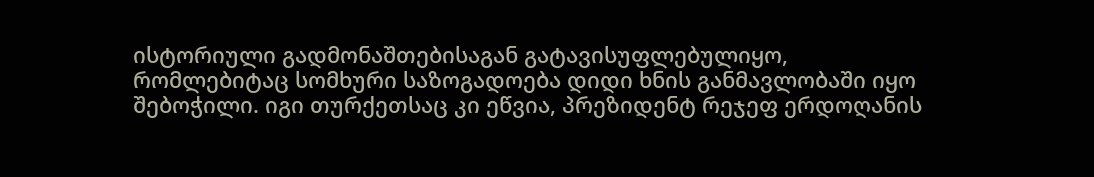ისტორიული გადმონაშთებისაგან გატავისუფლებულიყო, რომლებიტაც სომხური საზოგადოება დიდი ხნის განმავლობაში იყო შებოჭილი. იგი თურქეთსაც კი ეწვია, პრეზიდენტ რეჯეფ ერდოღანის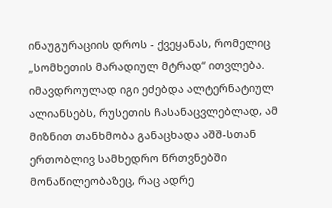ინაუგურაციის დროს - ქვეყანას, რომელიც „სომხეთის მარადიულ მტრად“ ითვლება. იმავდროულად იგი ეძებდა ალტერნატიულ ალიანსებს, რუსეთის ჩასანაცვლებლად, ამ მიზნით თანხმობა განაცხადა აშშ-სთან ერთობლივ სამხედრო წრთვნებში მონაწილეობაზეც, რაც ადრე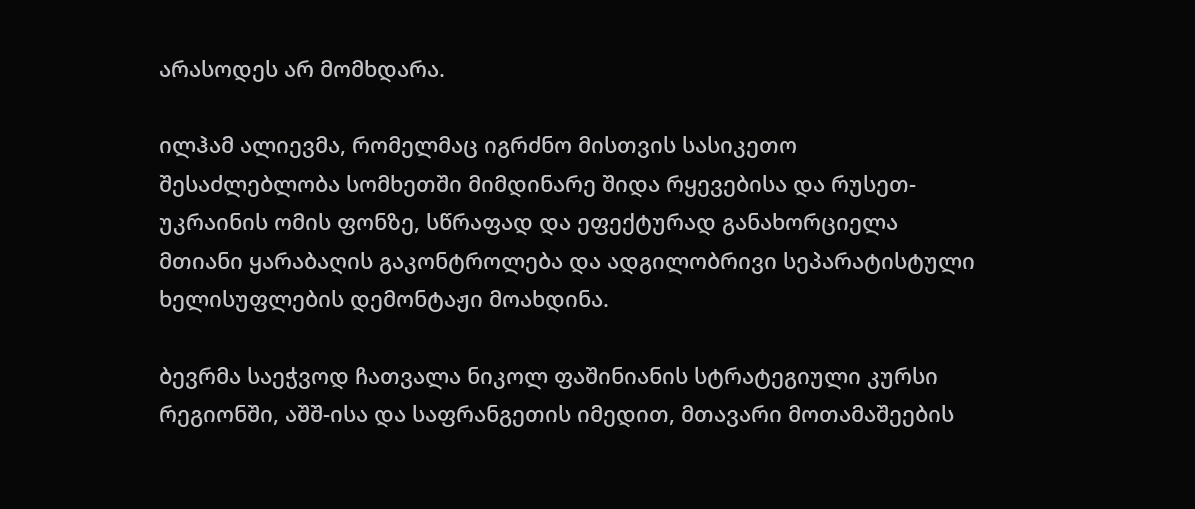არასოდეს არ მომხდარა.

ილჰამ ალიევმა, რომელმაც იგრძნო მისთვის სასიკეთო შესაძლებლობა სომხეთში მიმდინარე შიდა რყევებისა და რუსეთ-უკრაინის ომის ფონზე, სწრაფად და ეფექტურად განახორციელა მთიანი ყარაბაღის გაკონტროლება და ადგილობრივი სეპარატისტული ხელისუფლების დემონტაჟი მოახდინა.

ბევრმა საეჭვოდ ჩათვალა ნიკოლ ფაშინიანის სტრატეგიული კურსი რეგიონში, აშშ-ისა და საფრანგეთის იმედით, მთავარი მოთამაშეების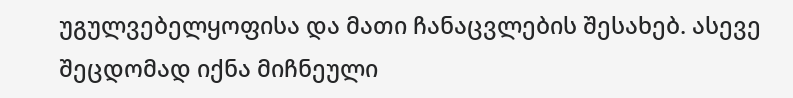უგულვებელყოფისა და მათი ჩანაცვლების შესახებ. ასევე შეცდომად იქნა მიჩნეული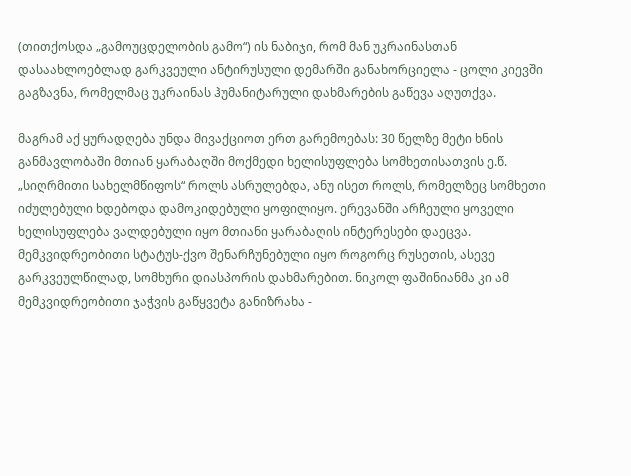(თითქოსდა „გამოუცდელობის გამო“) ის ნაბიჯი, რომ მან უკრაინასთან დასაახლოებლად გარკვეული ანტირუსული დემარში განახორციელა - ცოლი კიევში გაგზავნა, რომელმაც უკრაინას ჰუმანიტარული დახმარების გაწევა აღუთქვა.

მაგრამ აქ ყურადღება უნდა მივაქციოთ ერთ გარემოებას: 30 წელზე მეტი ხნის განმავლობაში მთიან ყარაბაღში მოქმედი ხელისუფლება სომხეთისათვის ე.წ. „სიღრმითი სახელმწიფოს“ როლს ასრულებდა, ანუ ისეთ როლს, რომელზეც სომხეთი იძულებული ხდებოდა დამოკიდებული ყოფილიყო. ერევანში არჩეული ყოველი ხელისუფლება ვალდებული იყო მთიანი ყარაბაღის ინტერესები დაეცვა. მემკვიდრეობითი სტატუს-ქვო შენარჩუნებული იყო როგორც რუსეთის, ასევე გარკვეულწილად, სომხური დიასპორის დახმარებით. ნიკოლ ფაშინიანმა კი ამ მემკვიდრეობითი ჯაჭვის გაწყვეტა განიზრახა -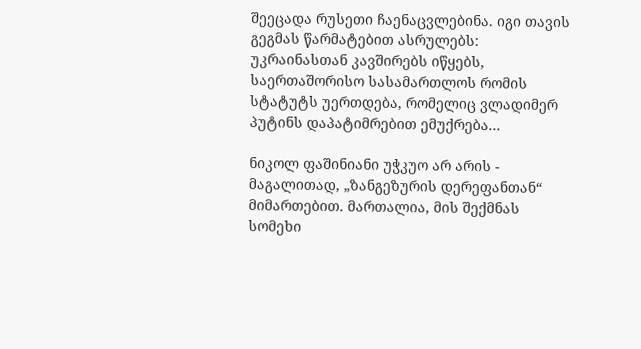შეეცადა რუსეთი ჩაენაცვლებინა. იგი თავის გეგმას წარმატებით ასრულებს: უკრაინასთან კავშირებს იწყებს, საერთაშორისო სასამართლოს რომის სტატუტს უერთდება, რომელიც ვლადიმერ პუტინს დაპატიმრებით ემუქრება...

ნიკოლ ფაშინიანი უჭკუო არ არის - მაგალითად, „ზანგეზურის დერეფანთან“ მიმართებით. მართალია, მის შექმნას სომეხი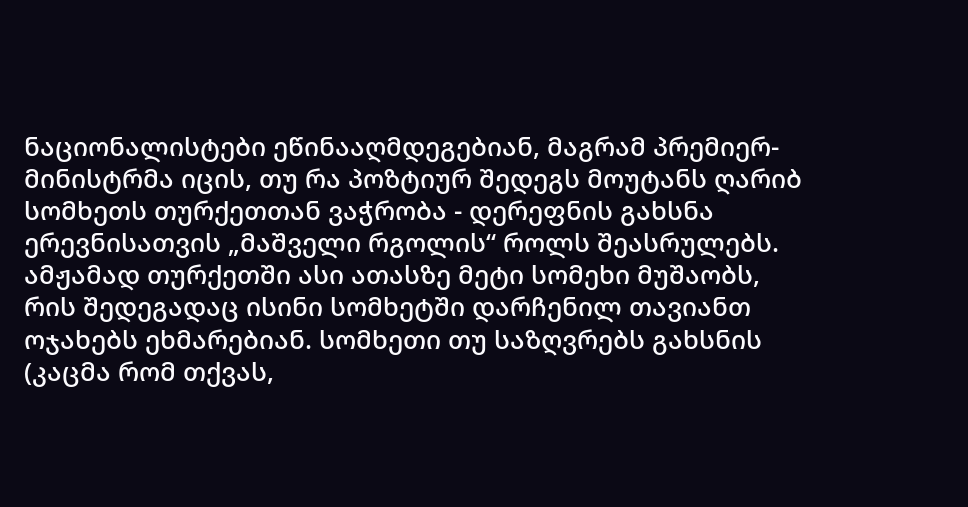ნაციონალისტები ეწინააღმდეგებიან, მაგრამ პრემიერ-მინისტრმა იცის, თუ რა პოზტიურ შედეგს მოუტანს ღარიბ სომხეთს თურქეთთან ვაჭრობა - დერეფნის გახსნა ერევნისათვის „მაშველი რგოლის“ როლს შეასრულებს. ამჟამად თურქეთში ასი ათასზე მეტი სომეხი მუშაობს, რის შედეგადაც ისინი სომხეტში დარჩენილ თავიანთ ოჯახებს ეხმარებიან. სომხეთი თუ საზღვრებს გახსნის (კაცმა რომ თქვას,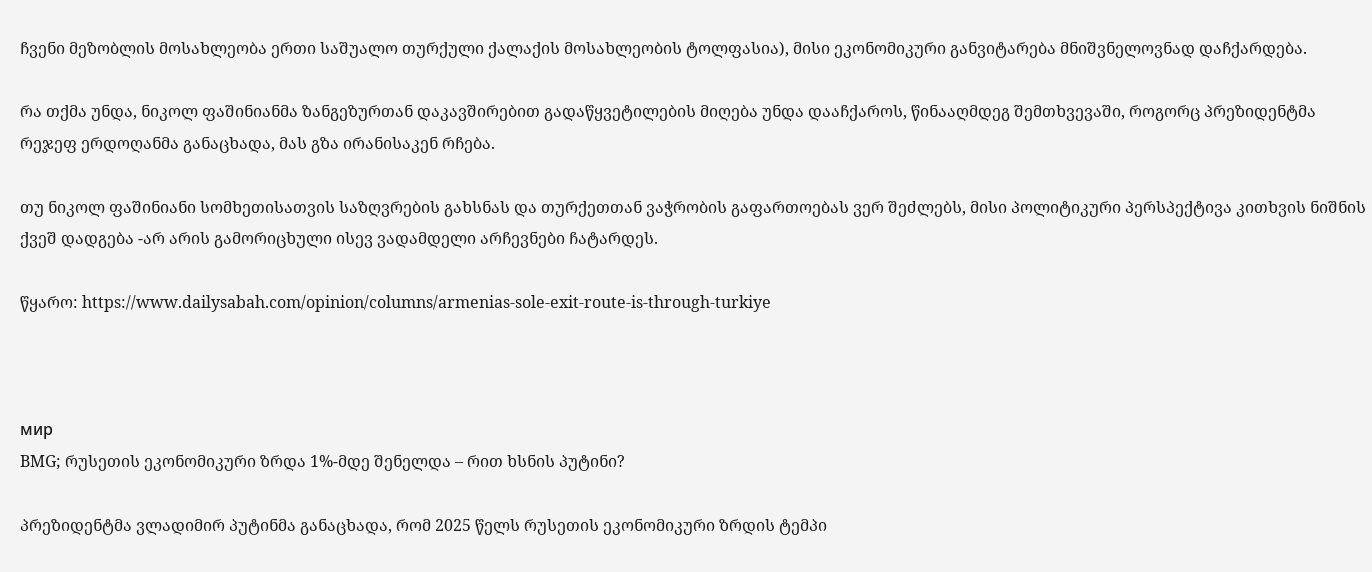ჩვენი მეზობლის მოსახლეობა ერთი საშუალო თურქული ქალაქის მოსახლეობის ტოლფასია), მისი ეკონომიკური განვიტარება მნიშვნელოვნად დაჩქარდება.

რა თქმა უნდა, ნიკოლ ფაშინიანმა ზანგეზურთან დაკავშირებით გადაწყვეტილების მიღება უნდა დააჩქაროს, წინააღმდეგ შემთხვევაში, როგორც პრეზიდენტმა რეჯეფ ერდოღანმა განაცხადა, მას გზა ირანისაკენ რჩება.

თუ ნიკოლ ფაშინიანი სომხეთისათვის საზღვრების გახსნას და თურქეთთან ვაჭრობის გაფართოებას ვერ შეძლებს, მისი პოლიტიკური პერსპექტივა კითხვის ნიშნის ქვეშ დადგება -არ არის გამორიცხული ისევ ვადამდელი არჩევნები ჩატარდეს.

წყარო: https://www.dailysabah.com/opinion/columns/armenias-sole-exit-route-is-through-turkiye



мир
BMG; რუსეთის ეკონომიკური ზრდა 1%-მდე შენელდა – რით ხსნის პუტინი?

პრეზიდენტმა ვლადიმირ პუტინმა განაცხადა, რომ 2025 წელს რუსეთის ეკონომიკური ზრდის ტემპი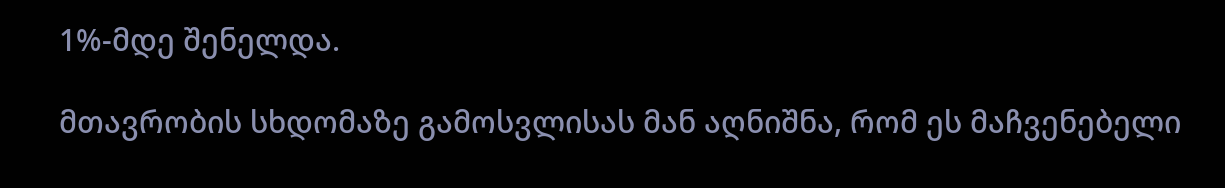1%-მდე შენელდა.

მთავრობის სხდომაზე გამოსვლისას მან აღნიშნა, რომ ეს მაჩვენებელი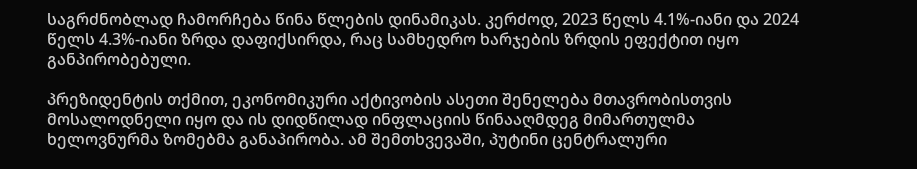საგრძნობლად ჩამორჩება წინა წლების დინამიკას. კერძოდ, 2023 წელს 4.1%-იანი და 2024 წელს 4.3%-იანი ზრდა დაფიქსირდა, რაც სამხედრო ხარჯების ზრდის ეფექტით იყო განპირობებული.

პრეზიდენტის თქმით, ეკონომიკური აქტივობის ასეთი შენელება მთავრობისთვის მოსალოდნელი იყო და ის დიდწილად ინფლაციის წინააღმდეგ მიმართულმა ხელოვნურმა ზომებმა განაპირობა. ამ შემთხვევაში, პუტინი ცენტრალური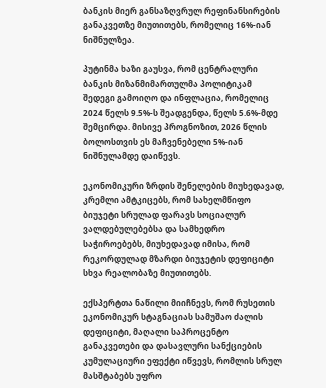ბანკის მიერ განსაზღვრულ რეფინანსირების განაკვეთზე მიუთითებს, რომელიც 16%-იან ნიშნულზეა.

პუტინმა ხაზი გაუსვა, რომ ცენტრალური ბანკის მიზანმიმართულმა პოლიტიკამ შედეგი გამოიღო და ინფლაცია, რომელიც 2024 წელს 9.5%-ს შეადგენდა, წელს 5.6%-მდე შემცირდა. მისივე პროგნოზით, 2026 წლის ბოლოსთვის ეს მაჩვენებელი 5%-იან ნიშნულამდე დაიწევს.

ეკონომიკური ზრდის შენელების მიუხედავად, კრემლი ამტკიცებს, რომ სახელმწიფო ბიუჯეტი სრულად ფარავს სოციალურ ვალდებულებებსა და სამხედრო საჭიროებებს, მიუხედავად იმისა, რომ რეკორდულად მზარდი ბიუჯეტის დეფიციტი სხვა რეალობაზე მიუთითებს.

ექსპერტთა ნაწილი მიიჩნევს, რომ რუსეთის ეკონომიკურ სტაგნაციას სამუშაო ძალის დეფიციტი, მაღალი საპროცენტო განაკვეთები და დასავლური სანქციების კუმულაციური ეფექტი იწვევს, რომლის სრულ მასშტაბებს უფრო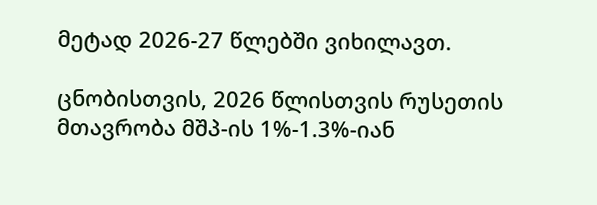მეტად 2026-27 წლებში ვიხილავთ.

ცნობისთვის, 2026 წლისთვის რუსეთის მთავრობა მშპ-ის 1%-1.3%-იან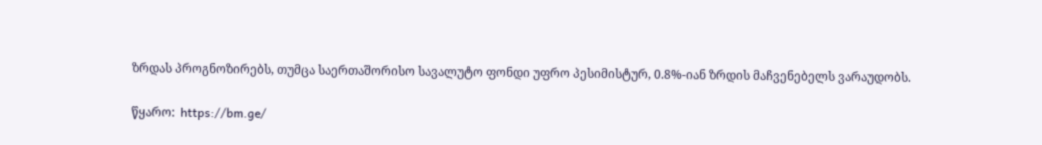ზრდას პროგნოზირებს, თუმცა საერთაშორისო სავალუტო ფონდი უფრო პესიმისტურ, 0.8%-იან ზრდის მაჩვენებელს ვარაუდობს.

წყარო:  https://bm.ge/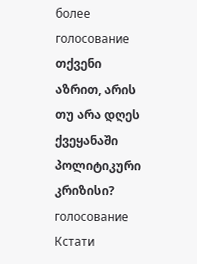более
голосование
თქვენი აზრით, არის თუ არა დღეს ქვეყანაში პოლიტიკური კრიზისი?
голосование
Кстати